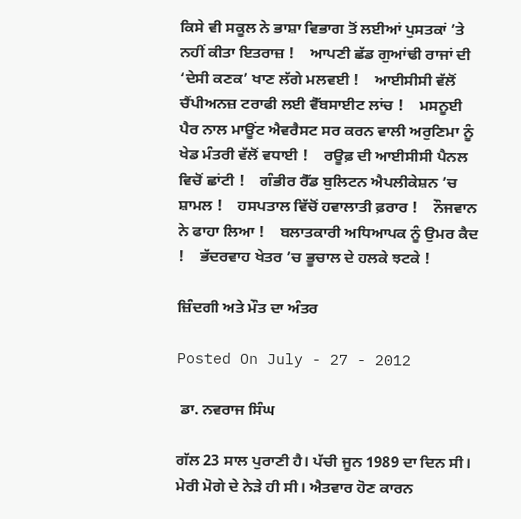ਕਿਸੇ ਵੀ ਸਕੂਲ ਨੇ ਭਾਸ਼ਾ ਵਿਭਾਗ ਤੋਂ ਲਈਆਂ ਪੁਸਤਕਾਂ ’ਤੇ ਨਹੀਂ ਕੀਤਾ ਇਤਰਾਜ਼ !    ਆਪਣੀ ਛੱਡ ਗੁਆਂਢੀ ਰਾਜਾਂ ਦੀ ‘ਦੇਸੀ ਕਣਕ’ ਖਾਣ ਲੱਗੇ ਮਲਵਈ !    ਆਈਸੀਸੀ ਵੱਲੋਂ ਚੈਂਪੀਅਨਜ਼ ਟਰਾਫੀ ਲਈ ਵੈੱਬਸਾਈਟ ਲਾਂਚ !    ਮਸਨੂਈ ਪੈਰ ਨਾਲ ਮਾਊਂਟ ਐਵਰੈਸਟ ਸਰ ਕਰਨ ਵਾਲੀ ਅਰੁਣਿਮਾ ਨੂੰ ਖੇਡ ਮੰਤਰੀ ਵੱਲੋਂ ਵਧਾਈ !    ਰਊਫ਼ ਦੀ ਆਈਸੀਸੀ ਪੈਨਲ ਵਿਚੋਂ ਛਾਂਟੀ !    ਗੰਭੀਰ ਰੈੱਡ ਬੁਲਿਟਨ ਐਪਲੀਕੇਸ਼ਨ ’ਚ ਸ਼ਾਮਲ !    ਹਸਪਤਾਲ ਵਿੱਚੋਂ ਹਵਾਲਾਤੀ ਫ਼ਰਾਰ !    ਨੌਜਵਾਨ ਨੇ ਫਾਹਾ ਲਿਆ !    ਬਲਾਤਕਾਰੀ ਅਧਿਆਪਕ ਨੂੰ ਉਮਰ ਕੈਦ !    ਭੱਦਰਵਾਹ ਖੇਤਰ ’ਚ ਭੂਚਾਲ ਦੇ ਹਲਕੇ ਝਟਕੇ !

ਜ਼ਿੰਦਗੀ ਅਤੇ ਮੌਤ ਦਾ ਅੰਤਰ

Posted On July - 27 - 2012

 ਡਾ. ਨਵਰਾਜ ਸਿੰਘ

ਗੱਲ 23 ਸਾਲ ਪੁਰਾਣੀ ਹੈ। ਪੱਚੀ ਜੂਨ 1989 ਦਾ ਦਿਨ ਸੀ। ਮੇਰੀ ਮੋਗੇ ਦੇ ਨੇੜੇ ਹੀ ਸੀ। ਐਤਵਾਰ ਹੋਣ ਕਾਰਨ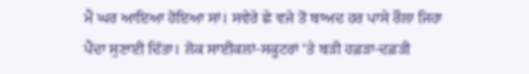ਮੈਂ ਘਰ ਆਇਆ ਹੋਇਆ ਸਾਂ। ਸਵੇਰੇ ਛੇ ਵਜੇ ਤੋਂ ਬਾਅਦ ਹਰ ਪਾਸੇ ਰੌਲਾ ਜਿਹਾ ਪੈਂਦਾ ਸੁਣਾਈ ਦਿੱਤਾ। ਲੋਕ ਸਾਈਕਲਾਂ-ਸਕੂਟਰਾਂ ‘ਤੇ ਬੜੀ ਹਫ਼ੜਾ-ਦਫ਼ੜੀ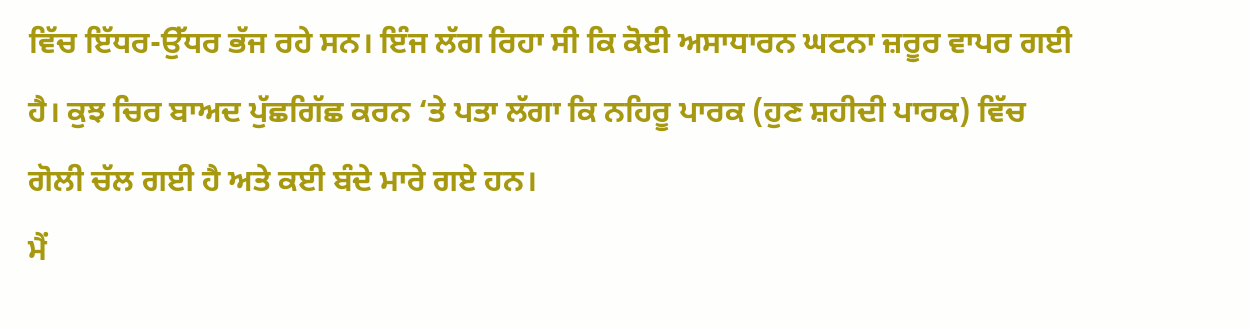ਵਿੱਚ ਇੱਧਰ-ਉੱਧਰ ਭੱਜ ਰਹੇ ਸਨ। ਇੰਜ ਲੱਗ ਰਿਹਾ ਸੀ ਕਿ ਕੋਈ ਅਸਾਧਾਰਨ ਘਟਨਾ ਜ਼ਰੂਰ ਵਾਪਰ ਗਈ ਹੈ। ਕੁਝ ਚਿਰ ਬਾਅਦ ਪੁੱਛਗਿੱਛ ਕਰਨ ‘ਤੇ ਪਤਾ ਲੱਗਾ ਕਿ ਨਹਿਰੂ ਪਾਰਕ (ਹੁਣ ਸ਼ਹੀਦੀ ਪਾਰਕ) ਵਿੱਚ ਗੋਲੀ ਚੱਲ ਗਈ ਹੈ ਅਤੇ ਕਈ ਬੰਦੇ ਮਾਰੇ ਗਏ ਹਨ।
ਮੈਂ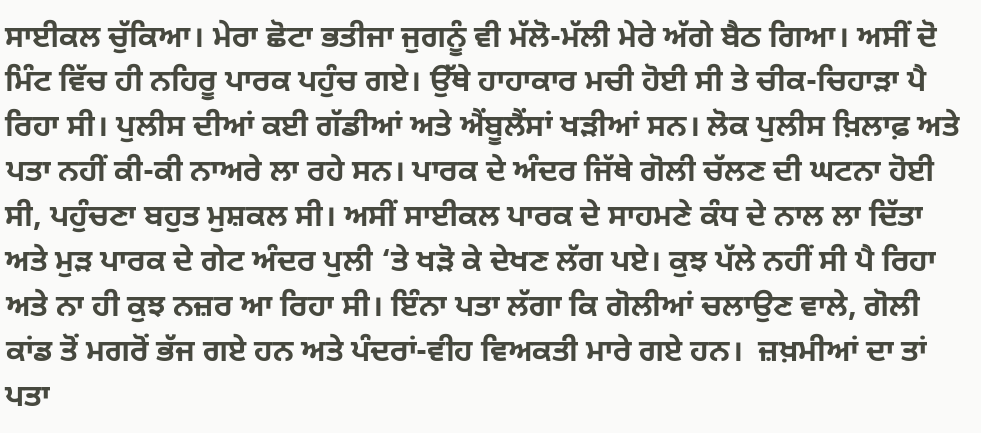ਸਾਈਕਲ ਚੁੱਕਿਆ। ਮੇਰਾ ਛੋਟਾ ਭਤੀਜਾ ਜੁਗਨੂੰ ਵੀ ਮੱਲੋ-ਮੱਲੀ ਮੇਰੇ ਅੱਗੇ ਬੈਠ ਗਿਆ। ਅਸੀਂ ਦੋ ਮਿੰਟ ਵਿੱਚ ਹੀ ਨਹਿਰੂ ਪਾਰਕ ਪਹੁੰਚ ਗਏ। ਉੱਥੇ ਹਾਹਾਕਾਰ ਮਚੀ ਹੋਈ ਸੀ ਤੇ ਚੀਕ-ਚਿਹਾੜਾ ਪੈ ਰਿਹਾ ਸੀ। ਪੁਲੀਸ ਦੀਆਂ ਕਈ ਗੱਡੀਆਂ ਅਤੇ ਐਂਬੂਲੈਂਸਾਂ ਖੜੀਆਂ ਸਨ। ਲੋਕ ਪੁਲੀਸ ਖ਼ਿਲਾਫ਼ ਅਤੇ ਪਤਾ ਨਹੀਂ ਕੀ-ਕੀ ਨਾਅਰੇ ਲਾ ਰਹੇ ਸਨ। ਪਾਰਕ ਦੇ ਅੰਦਰ ਜਿੱਥੇ ਗੋਲੀ ਚੱਲਣ ਦੀ ਘਟਨਾ ਹੋਈ ਸੀ, ਪਹੁੰਚਣਾ ਬਹੁਤ ਮੁਸ਼ਕਲ ਸੀ। ਅਸੀਂ ਸਾਈਕਲ ਪਾਰਕ ਦੇ ਸਾਹਮਣੇ ਕੰਧ ਦੇ ਨਾਲ ਲਾ ਦਿੱਤਾ ਅਤੇ ਮੁੜ ਪਾਰਕ ਦੇ ਗੇਟ ਅੰਦਰ ਪੁਲੀ ‘ਤੇ ਖੜੋ ਕੇ ਦੇਖਣ ਲੱਗ ਪਏ। ਕੁਝ ਪੱਲੇ ਨਹੀਂ ਸੀ ਪੈ ਰਿਹਾ ਅਤੇ ਨਾ ਹੀ ਕੁਝ ਨਜ਼ਰ ਆ ਰਿਹਾ ਸੀ। ਇੰਨਾ ਪਤਾ ਲੱਗਾ ਕਿ ਗੋਲੀਆਂ ਚਲਾਉਣ ਵਾਲੇ, ਗੋਲੀ ਕਾਂਡ ਤੋਂ ਮਗਰੋਂ ਭੱਜ ਗਏ ਹਨ ਅਤੇ ਪੰਦਰਾਂ-ਵੀਹ ਵਿਅਕਤੀ ਮਾਰੇ ਗਏ ਹਨ।  ਜ਼ਖ਼ਮੀਆਂ ਦਾ ਤਾਂ ਪਤਾ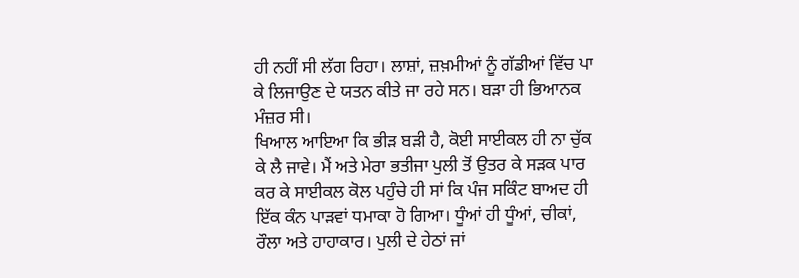ਹੀ ਨਹੀਂ ਸੀ ਲੱਗ ਰਿਹਾ। ਲਾਸ਼ਾਂ, ਜ਼ਖ਼ਮੀਆਂ ਨੂੰ ਗੱਡੀਆਂ ਵਿੱਚ ਪਾ ਕੇ ਲਿਜਾਉਣ ਦੇ ਯਤਨ ਕੀਤੇ ਜਾ ਰਹੇ ਸਨ। ਬੜਾ ਹੀ ਭਿਆਨਕ ਮੰਜ਼ਰ ਸੀ।
ਖਿਆਲ ਆਇਆ ਕਿ ਭੀੜ ਬੜੀ ਹੈ, ਕੋਈ ਸਾਈਕਲ ਹੀ ਨਾ ਚੁੱਕ ਕੇ ਲੈ ਜਾਵੇ। ਮੈਂ ਅਤੇ ਮੇਰਾ ਭਤੀਜਾ ਪੁਲੀ ਤੋਂ ਉਤਰ ਕੇ ਸੜਕ ਪਾਰ ਕਰ ਕੇ ਸਾਈਕਲ ਕੋਲ ਪਹੁੰਚੇ ਹੀ ਸਾਂ ਕਿ ਪੰਜ ਸਕਿੰਟ ਬਾਅਦ ਹੀ ਇੱਕ ਕੰਨ ਪਾੜਵਾਂ ਧਮਾਕਾ ਹੋ ਗਿਆ। ਧੂੰਆਂ ਹੀ ਧੂੰਆਂ, ਚੀਕਾਂ, ਰੌਲਾ ਅਤੇ ਹਾਹਾਕਾਰ। ਪੁਲੀ ਦੇ ਹੇਠਾਂ ਜਾਂ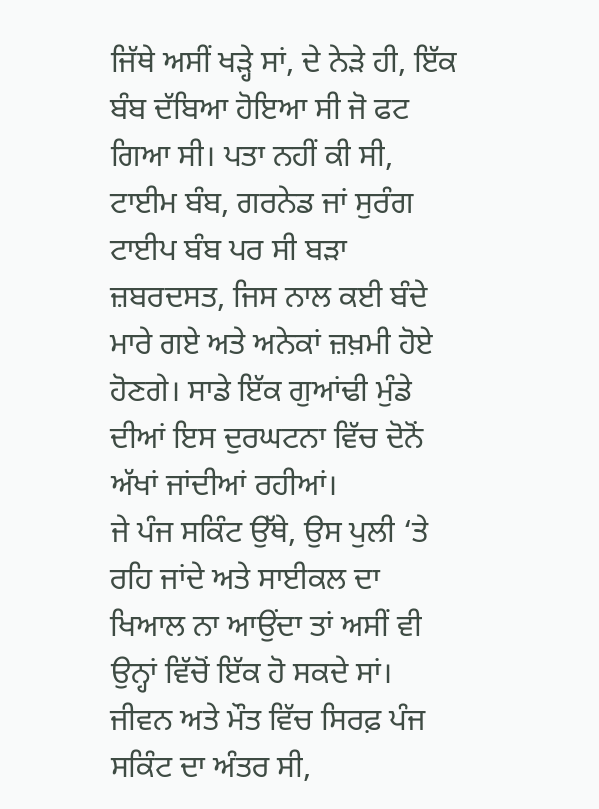ਜਿੱਥੇ ਅਸੀਂ ਖੜ੍ਹੇ ਸਾਂ, ਦੇ ਨੇੜੇ ਹੀ, ਇੱਕ ਬੰਬ ਦੱਬਿਆ ਹੋਇਆ ਸੀ ਜੋ ਫਟ ਗਿਆ ਸੀ। ਪਤਾ ਨਹੀਂ ਕੀ ਸੀ, ਟਾਈਮ ਬੰਬ, ਗਰਨੇਡ ਜਾਂ ਸੁਰੰਗ ਟਾਈਪ ਬੰਬ ਪਰ ਸੀ ਬੜਾ ਜ਼ਬਰਦਸਤ, ਜਿਸ ਨਾਲ ਕਈ ਬੰਦੇ ਮਾਰੇ ਗਏ ਅਤੇ ਅਨੇਕਾਂ ਜ਼ਖ਼ਮੀ ਹੋਏ ਹੋਣਗੇ। ਸਾਡੇ ਇੱਕ ਗੁਆਂਢੀ ਮੁੰਡੇ ਦੀਆਂ ਇਸ ਦੁਰਘਟਨਾ ਵਿੱਚ ਦੋਨੋਂ ਅੱਖਾਂ ਜਾਂਦੀਆਂ ਰਹੀਆਂ।
ਜੇ ਪੰਜ ਸਕਿੰਟ ਉੱਥੇ, ਉਸ ਪੁਲੀ ‘ਤੇ ਰਹਿ ਜਾਂਦੇ ਅਤੇ ਸਾਈਕਲ ਦਾ ਖਿਆਲ ਨਾ ਆਉਂਦਾ ਤਾਂ ਅਸੀਂ ਵੀ ਉਨ੍ਹਾਂ ਵਿੱਚੋਂ ਇੱਕ ਹੋ ਸਕਦੇ ਸਾਂ। ਜੀਵਨ ਅਤੇ ਮੌਤ ਵਿੱਚ ਸਿਰਫ਼ ਪੰਜ ਸਕਿੰਟ ਦਾ ਅੰਤਰ ਸੀ,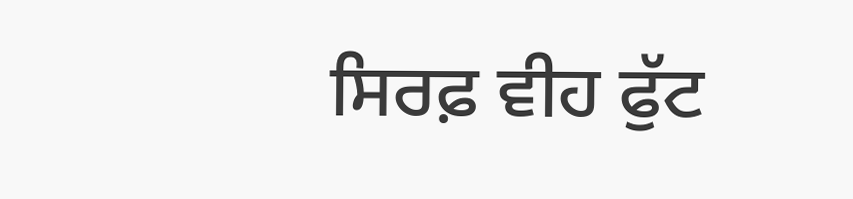ਸਿਰਫ਼ ਵੀਹ ਫੁੱਟ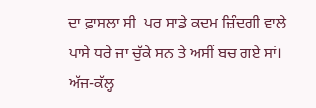ਦਾ ਫ਼ਾਸਲਾ ਸੀ  ਪਰ ਸਾਡੇ ਕਦਮ ਜ਼ਿੰਦਗੀ ਵਾਲੇ ਪਾਸੇ ਧਰੇ ਜਾ ਚੁੱਕੇ ਸਨ ਤੇ ਅਸੀਂ ਬਚ ਗਏ ਸਾਂ।
ਅੱਜ-ਕੱਲ੍ਹ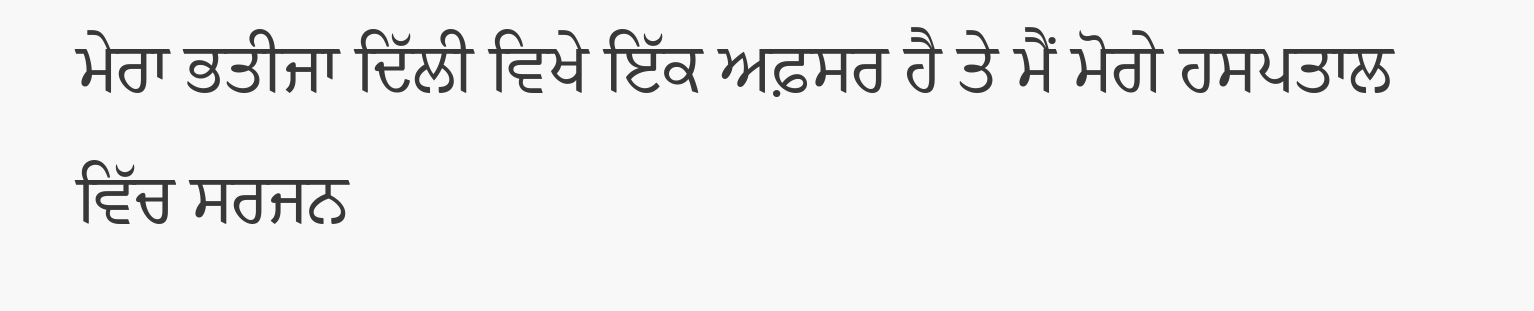ਮੇਰਾ ਭਤੀਜਾ ਦਿੱਲੀ ਵਿਖੇ ਇੱਕ ਅਫ਼ਸਰ ਹੈ ਤੇ ਮੈਂ ਮੋਗੇ ਹਸਪਤਾਲ ਵਿੱਚ ਸਰਜਨ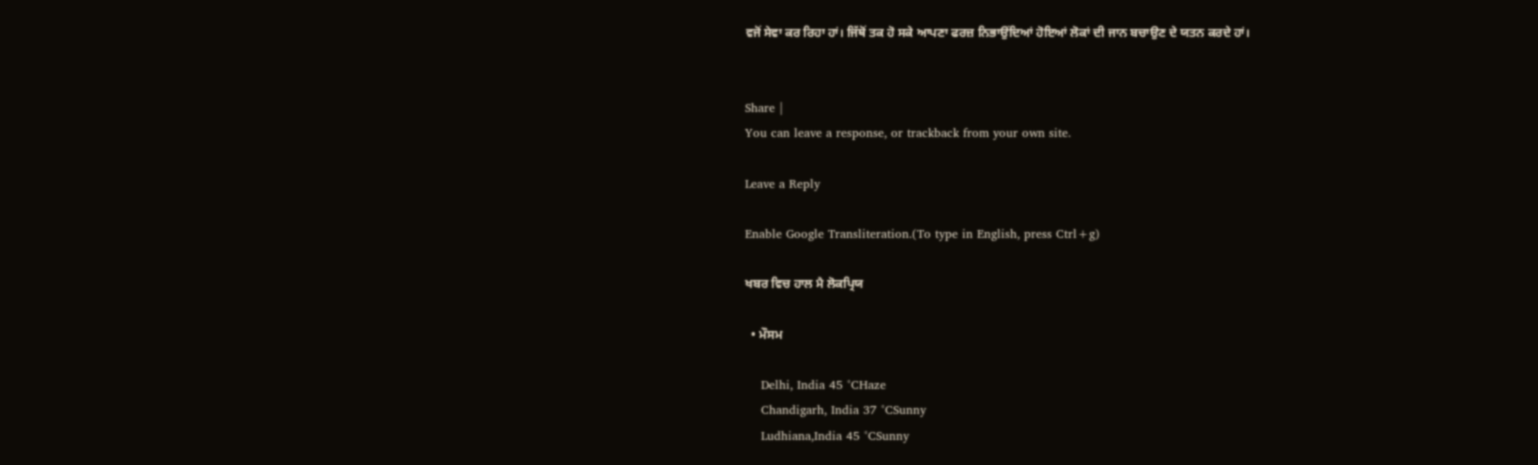ਵਜੋਂ ਸੇਵਾ ਕਰ ਰਿਹਾ ਹਾਂ। ਜਿੱਥੋਂ ਤਕ ਹੋ ਸਕੇ ਆਪਣਾ ਫਰਜ਼ ਨਿਭਾਉਂਦਿਆਂ ਹੋਇਆਂ ਲੋਕਾਂ ਦੀ ਜਾਨ ਬਚਾਉਣ ਦੇ ਯਤਨ ਕਰਦੇ ਹਾਂ।


Share |
You can leave a response, or trackback from your own site.

Leave a Reply

Enable Google Transliteration.(To type in English, press Ctrl+g)

ਖਬਰ ਵਿਚ ਹਾਲ ਮੈ ਲੋਕਪ੍ਰਿਯ

  • ਮੌਸਮ

    Delhi, India 45 °CHaze
    Chandigarh, India 37 °CSunny
    Ludhiana,India 45 °CSunny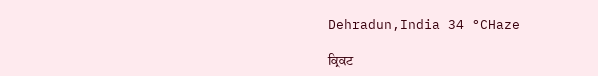Dehradun,India 34 °CHaze

ਕ੍ਰਿਕਟ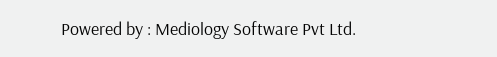Powered by : Mediology Software Pvt Ltd.